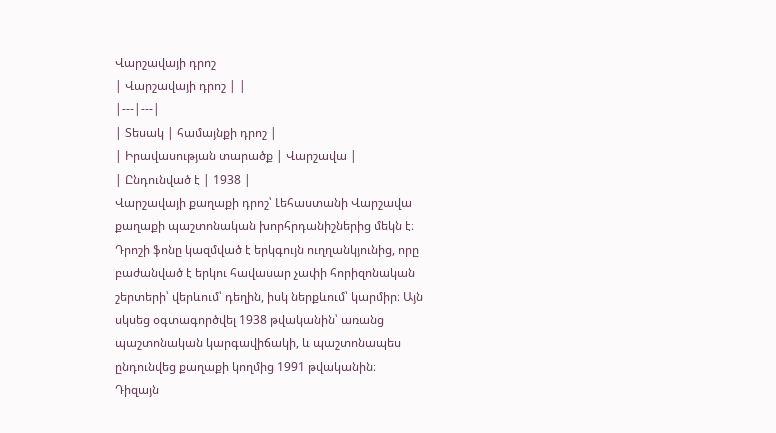Վարշավայի դրոշ
| Վարշավայի դրոշ | |
|---|---|
| Տեսակ | համայնքի դրոշ |
| Իրավասության տարածք | Վարշավա |
| Ընդունված է | 1938 |
Վարշավայի քաղաքի դրոշ՝ Լեհաստանի Վարշավա քաղաքի պաշտոնական խորհրդանիշներից մեկն է։ Դրոշի ֆոնը կազմված է երկգույն ուղղանկյունից, որը բաժանված է երկու հավասար չափի հորիզոնական շերտերի՝ վերևում՝ դեղին, իսկ ներքևում՝ կարմիր։ Այն սկսեց օգտագործվել 1938 թվականին՝ առանց պաշտոնական կարգավիճակի, և պաշտոնապես ընդունվեց քաղաքի կողմից 1991 թվականին։
Դիզայն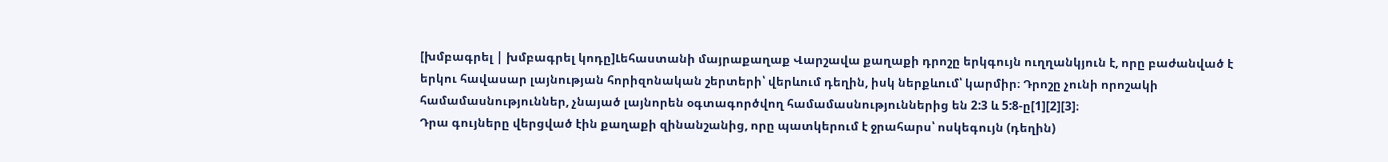[խմբագրել | խմբագրել կոդը]Լեհաստանի մայրաքաղաք Վարշավա քաղաքի դրոշը երկգույն ուղղանկյուն է, որը բաժանված է երկու հավասար լայնության հորիզոնական շերտերի՝ վերևում դեղին, իսկ ներքևում՝ կարմիր։ Դրոշը չունի որոշակի համամասնություններ, չնայած լայնորեն օգտագործվող համամասնություններից են 2:3 և 5:8-ը[1][2][3]։
Դրա գույները վերցված էին քաղաքի զինանշանից, որը պատկերում է ջրահարս՝ ոսկեգույն (դեղին)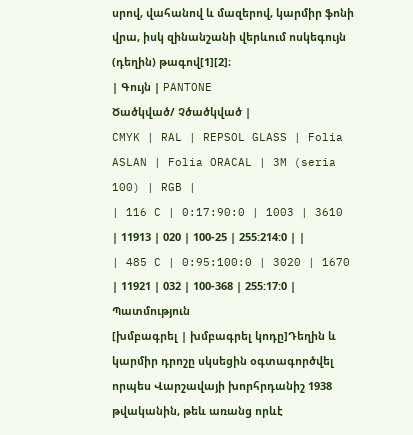սրով, վահանով և մազերով, կարմիր ֆոնի վրա, իսկ զինանշանի վերևում ոսկեգույն (դեղին) թագով[1][2]։
| Գույն | PANTONE
Ծածկված/ Չծածկված |
CMYK | RAL | REPSOL GLASS | Folia ASLAN | Folia ORACAL | 3M (seria 100) | RGB |
| 116 C | 0:17:90:0 | 1003 | 3610 | 11913 | 020 | 100-25 | 255:214:0 | |
| 485 C | 0:95:100:0 | 3020 | 1670 | 11921 | 032 | 100-368 | 255:17:0 |
Պատմություն
[խմբագրել | խմբագրել կոդը]Դեղին և կարմիր դրոշը սկսեցին օգտագործվել որպես Վարշավայի խորհրդանիշ 1938 թվականին, թեև առանց որևէ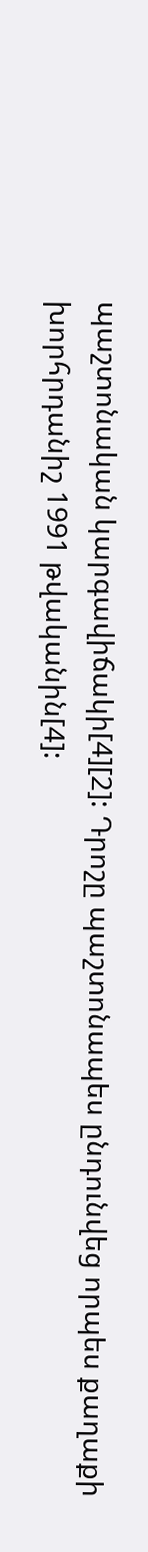պաշտոնական կարգավիճակի[4][2]: Դրոշը պաշտոնապես ընդունվեց որպես քաղաքի խորհրդանիշ 1991 թվականին[4]: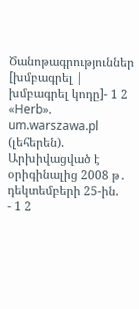Ծանոթագրություններ
[խմբագրել | խմբագրել կոդը]- 1 2 «Herb». um.warszawa.pl (լեհերեն). Արխիվացված է օրիգինալից 2008 թ․ դեկտեմբերի 25-ին.
- 1 2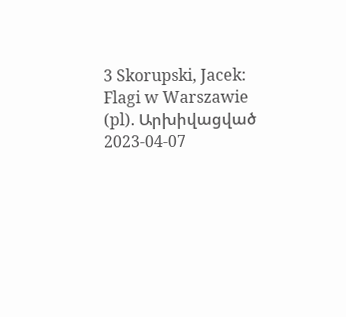3 Skorupski, Jacek: Flagi w Warszawie (pl). Արխիվացված 2023-04-07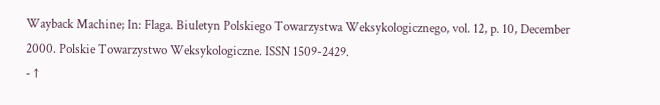Wayback Machine; In: Flaga. Biuletyn Polskiego Towarzystwa Weksykologicznego, vol. 12, p. 10, December 2000. Polskie Towarzystwo Weksykologiczne. ISSN 1509-2429.
- ↑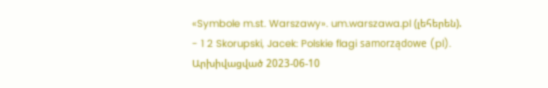«Symbole m.st. Warszawy». um.warszawa.pl (լեհերեն).
- 1 2 Skorupski, Jacek: Polskie flagi samorządowe (pl). Արխիվացված 2023-06-10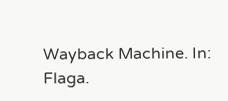Wayback Machine. In: Flaga.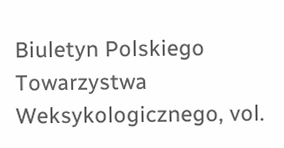Biuletyn Polskiego Towarzystwa Weksykologicznego, vol.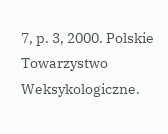7, p. 3, 2000. Polskie Towarzystwo Weksykologiczne.